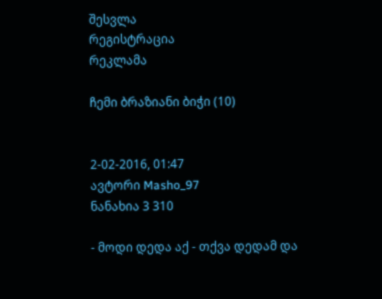შესვლა
რეგისტრაცია
რეკლამა

ჩემი ბრაზიანი ბიჭი (10)


2-02-2016, 01:47
ავტორი Masho_97
ნანახია 3 310

- მოდი დედა აქ - თქვა დედამ და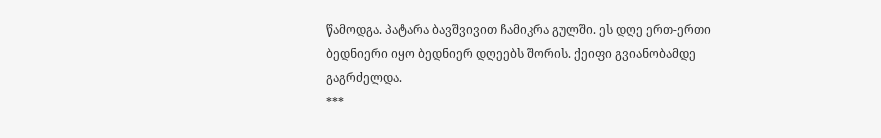წამოდგა. პატარა ბავშვივით ჩამიკრა გულში. ეს დღე ერთ-ერთი ბედნიერი იყო ბედნიერ დღეებს შორის. ქეიფი გვიანობამდე გაგრძელდა.
***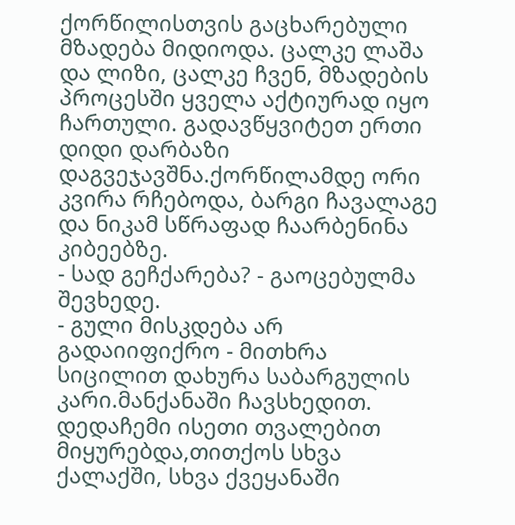ქორწილისთვის გაცხარებული მზადება მიდიოდა. ცალკე ლაშა და ლიზი, ცალკე ჩვენ, მზადების პროცესში ყველა აქტიურად იყო ჩართული. გადავწყვიტეთ ერთი დიდი დარბაზი დაგვეჯავშნა.ქორწილამდე ორი კვირა რჩებოდა, ბარგი ჩავალაგე და ნიკამ სწრაფად ჩაარბენინა კიბეებზე.
- სად გეჩქარება? - გაოცებულმა შევხედე.
- გული მისკდება არ გადაიიფიქრო - მითხრა სიცილით დახურა საბარგულის კარი.მანქანაში ჩავსხედით. დედაჩემი ისეთი თვალებით მიყურებდა,თითქოს სხვა ქალაქში, სხვა ქვეყანაში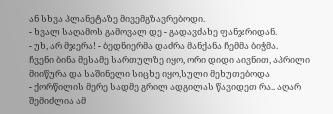ან სხვა პლანეტაზე მივემგზავრებოდი.
- ხვალ საღამოს გამოვალ დე - გადავძახე ფანჯრიდან.
- უხ, არ მჯერა! - ბედნიერმა დაძრა მანქანა ჩემმა ბიჭმა.
ჩვენი ბინა მესამე სართულზე იყო, ორი დიდი აივნით, აპრილი მიიწურა და საშინელი სიცხე იყო,სული მეხუთებოდა
- ქორწილის მერე სადმე გრილ ადგილას წავიდეთ რა.. აღარ შემიძლია ამ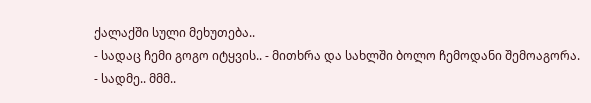ქალაქში სული მეხუთება..
- სადაც ჩემი გოგო იტყვის.. - მითხრა და სახლში ბოლო ჩემოდანი შემოაგორა.
- სადმე.. მმმ..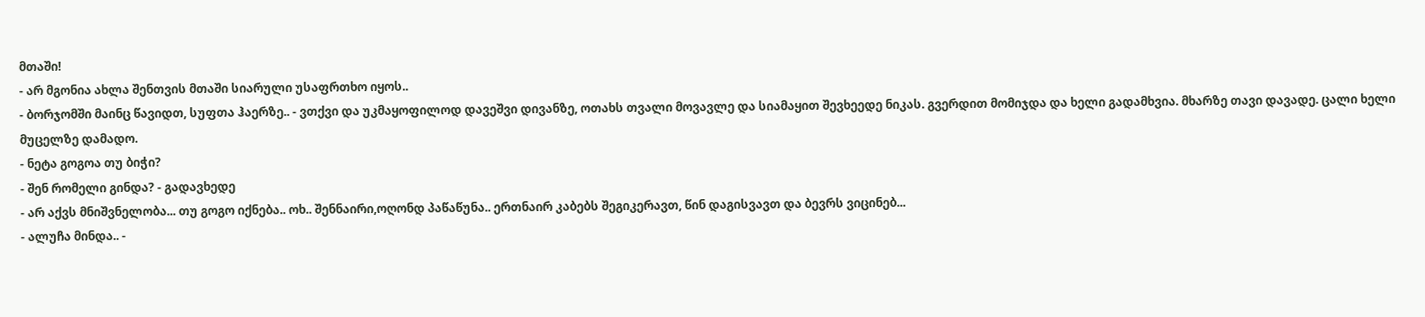მთაში!
- არ მგონია ახლა შენთვის მთაში სიარული უსაფრთხო იყოს..
- ბორჯომში მაინც წავიდთ, სუფთა ჰაერზე.. - ვთქვი და უკმაყოფილოდ დავეშვი დივანზე, ოთახს თვალი მოვავლე და სიამაყით შევხეედე ნიკას. გვერდით მომიჯდა და ხელი გადამხვია. მხარზე თავი დავადე. ცალი ხელი მუცელზე დამადო.
- ნეტა გოგოა თუ ბიჭი?
- შენ რომელი გინდა? - გადავხედე
- არ აქვს მნიშვნელობა... თუ გოგო იქნება.. ოხ.. შენნაირი,ოღონდ პაწაწუნა.. ერთნაირ კაბებს შეგიკერავთ, წინ დაგისვავთ და ბევრს ვიცინებ...
- ალუჩა მინდა.. -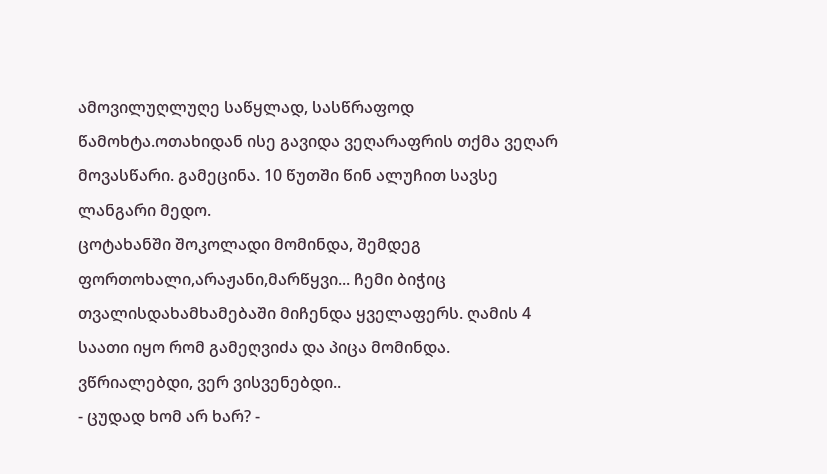ამოვილუღლუღე საწყლად, სასწრაფოდ წამოხტა.ოთახიდან ისე გავიდა ვეღარაფრის თქმა ვეღარ მოვასწარი. გამეცინა. 10 წუთში წინ ალუჩით სავსე ლანგარი მედო.
ცოტახანში შოკოლადი მომინდა, შემდეგ ფორთოხალი,არაჟანი,მარწყვი... ჩემი ბიჭიც თვალისდახამხამებაში მიჩენდა ყველაფერს. ღამის 4 საათი იყო რომ გამეღვიძა და პიცა მომინდა. ვწრიალებდი, ვერ ვისვენებდი..
- ცუდად ხომ არ ხარ? -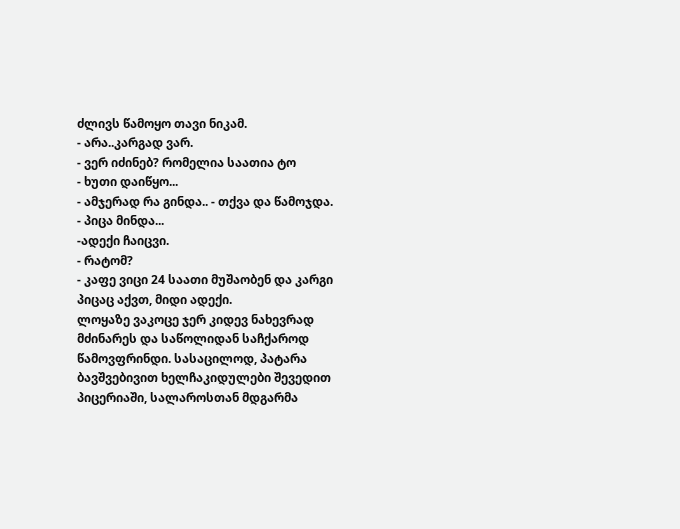ძლივს წამოყო თავი ნიკამ.
- არა..კარგად ვარ.
- ვერ იძინებ? რომელია საათია ტო
- ხუთი დაიწყო...
- ამჯერად რა გინდა.. - თქვა და წამოჯდა.
- პიცა მინდა...
-ადექი ჩაიცვი.
- რატომ?
- კაფე ვიცი 24 საათი მუშაობენ და კარგი პიცაც აქვთ, მიდი ადექი.
ლოყაზე ვაკოცე ჯერ კიდევ ნახევრად მძინარეს და საწოლიდან საჩქაროდ წამოვფრინდი. სასაცილოდ, პატარა ბავშვებივით ხელჩაკიდულები შევედით პიცერიაში, სალაროსთან მდგარმა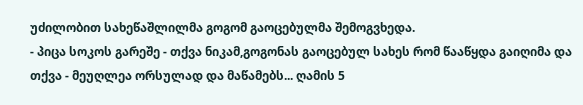უძილობით სახეწაშლილმა გოგომ გაოცებულმა შემოგვხედა.
- პიცა სოკოს გარეშე - თქვა ნიკამ,გოგონას გაოცებულ სახეს რომ წააწყდა გაიღიმა და თქვა - მეუღლეა ორსულად და მაწამებს... ღამის 5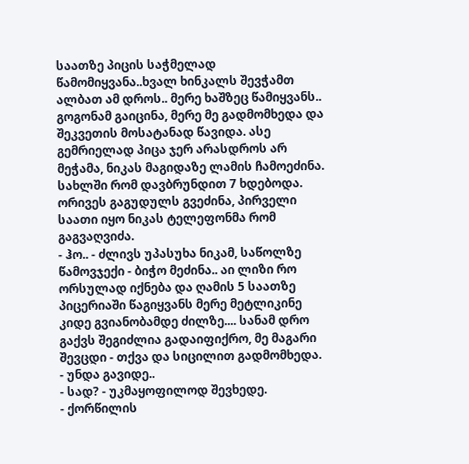საათზე პიცის საჭმელად წამომიყვანა..ხვალ ხინკალს შევჭამთ ალბათ ამ დროს.. მერე ხაშზეც წამიყვანს..
გოგონამ გაიცინა, მერე მე გადმომხედა და შეკვეთის მოსატანად წავიდა. ასე გემრიელად პიცა ჯერ არასდროს არ მეჭამა, ნიკას მაგიდაზე ლამის ჩამოეძინა. სახლში რომ დავბრუნდით 7 ხდებოდა. ორივეს გაგუდულს გვეძინა, პირველი საათი იყო ნიკას ტელეფონმა რომ გაგვაღვიძა.
- ჰო.. - ძლივს უპასუხა ნიკამ, საწოლზე წამოვჯექი - ბიჭო მეძინა.. აი ლიზი რო ორსულად იქნება და ღამის 5 საათზე პიცერიაში წაგიყვანს მერე მეტლიკინე კიდე გვიანობამდე ძილზე.... სანამ დრო გაქვს შეგიძლია გადაიფიქრო, მე მაგარი შევცდი - თქვა და სიცილით გადმომხედა.
- უნდა გავიდე..
- სად? - უკმაყოფილოდ შევხედე.
- ქორწილის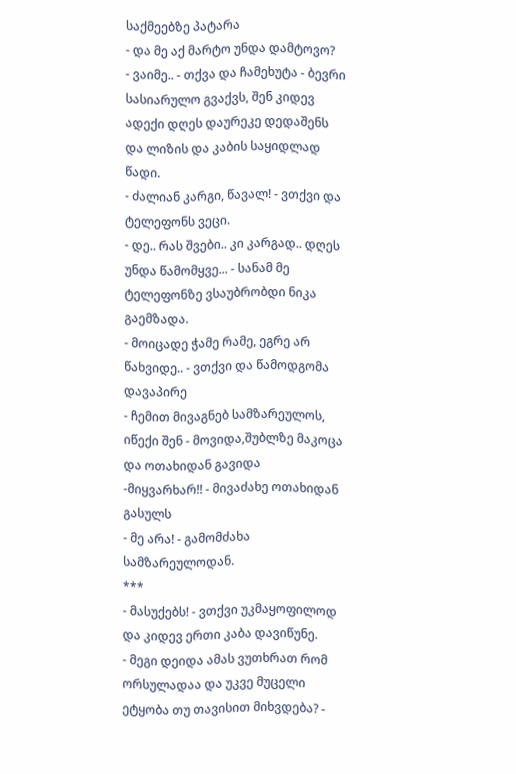საქმეებზე პატარა
- და მე აქ მარტო უნდა დამტოვო?
- ვაიმე.. - თქვა და ჩამეხუტა - ბევრი სასიარულო გვაქვს, შენ კიდევ ადექი დღეს დაურეკე დედაშენს და ლიზის და კაბის საყიდლად წადი.
- ძალიან კარგი, წავალ! - ვთქვი და ტელეფონს ვეცი.
- დე.. რას შვები.. კი კარგად.. დღეს უნდა წამომყვე... - სანამ მე ტელეფონზე ვსაუბრობდი ნიკა გაემზადა.
- მოიცადე ჭამე რამე, ეგრე არ წახვიდე.. - ვთქვი და წამოდგომა დავაპირე
- ჩემით მივაგნებ სამზარეულოს, იწექი შენ - მოვიდა,შუბლზე მაკოცა და ოთახიდან გავიდა
-მიყვარხარ!! - მივაძახე ოთახიდან გასულს
- მე არა! - გამომძახა სამზარეულოდან.
***
- მასუქებს! - ვთქვი უკმაყოფილოდ და კიდევ ერთი კაბა დავიწუნე.
- მეგი დეიდა ამას ვუთხრათ რომ ორსულადაა და უკვე მუცელი ეტყობა თუ თავისით მიხვდება? -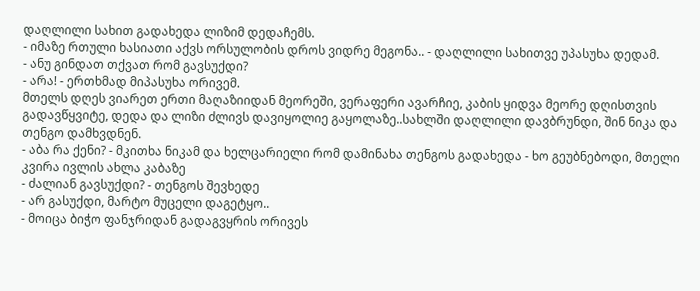დაღლილი სახით გადახედა ლიზიმ დედაჩემს.
- იმაზე რთული ხასიათი აქვს ორსულობის დროს ვიდრე მეგონა.. - დაღლილი სახითვე უპასუხა დედამ.
- ანუ გინდათ თქვათ რომ გავსუქდი?
- არა! - ერთხმად მიპასუხა ორივემ.
მთელს დღეს ვიარეთ ერთი მაღაზიიდან მეორეში, ვერაფერი ავარჩიე, კაბის ყიდვა მეორე დღისთვის გადავწყვიტე, დედა და ლიზი ძლივს დავიყოლიე გაყოლაზე..სახლში დაღლილი დავბრუნდი, შინ ნიკა და თენგო დამხვდნენ.
- აბა რა ქენი? - მკითხა ნიკამ და ხელცარიელი რომ დამინახა თენგოს გადახედა - ხო გეუბნებოდი, მთელი კვირა ივლის ახლა კაბაზე
- ძალიან გავსუქდი? - თენგოს შევხედე
- არ გასუქდი, მარტო მუცელი დაგეტყო..
- მოიცა ბიჭო ფანჯრიდან გადაგვყრის ორივეს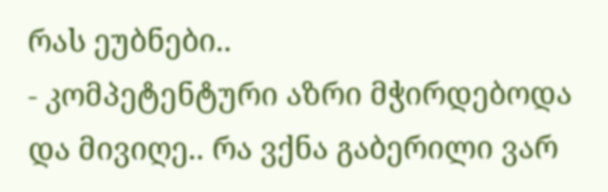რას ეუბნები..
- კომპეტენტური აზრი მჭირდებოდა და მივიღე.. რა ვქნა გაბერილი ვარ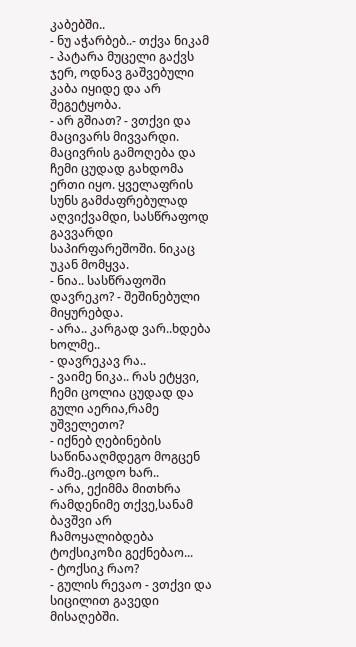კაბებში..
- ნუ აჭარბებ..- თქვა ნიკამ - პატარა მუცელი გაქვს ჯერ, ოდნავ გაშვებული კაბა იყიდე და არ შეგეტყობა.
- არ გშიათ? - ვთქვი და მაცივარს მივვარდი. მაცივრის გამოღება და ჩემი ცუდად გახდომა ერთი იყო. ყველაფრის სუნს გამძაფრებულად აღვიქვამდი, სასწრაფოდ გავვარდი საპირფარეშოში. ნიკაც უკან მომყვა.
- ნია.. სასწრაფოში დავრეკო? - შეშინებული მიყურებდა.
- არა.. კარგად ვარ..ხდება ხოლმე..
- დავრეკავ რა..
- ვაიმე ნიკა.. რას ეტყვი, ჩემი ცოლია ცუდად და გული აერია,რამე უშველეთო?
- იქნებ ღებინების საწინააღმდეგო მოგცენ რამე..ცოდო ხარ..
- არა, ექიმმა მითხრა რამდენიმე თქვე,სანამ ბავშვი არ ჩამოყალიბდება ტოქსიკოზი გექნებაო...
- ტოქსიკ რაო?
- გულის რევაო - ვთქვი და სიცილით გავედი მისაღებში.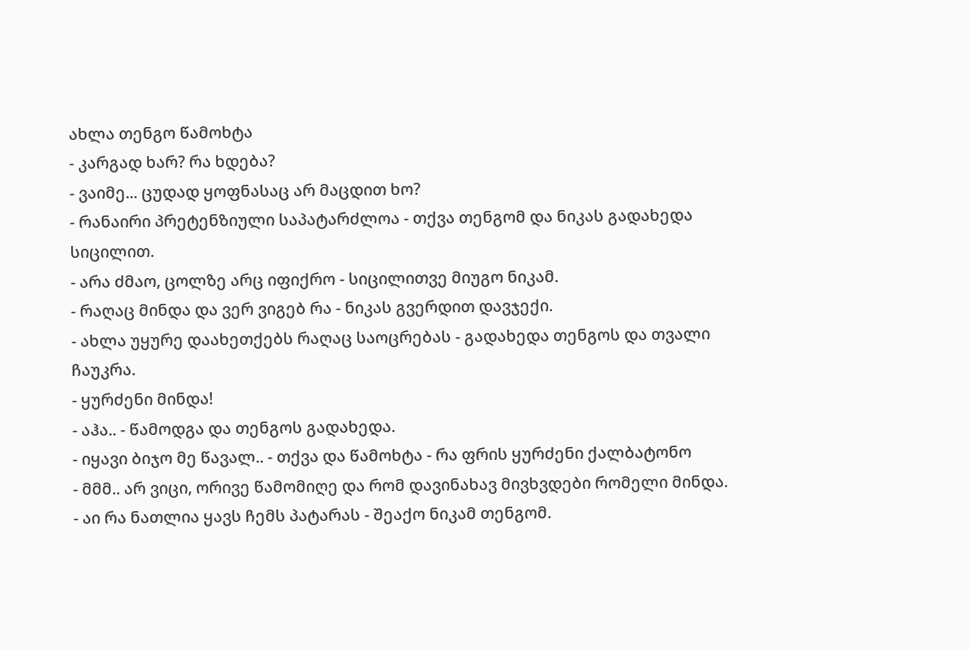ახლა თენგო წამოხტა
- კარგად ხარ? რა ხდება?
- ვაიმე... ცუდად ყოფნასაც არ მაცდით ხო?
- რანაირი პრეტენზიული საპატარძლოა - თქვა თენგომ და ნიკას გადახედა სიცილით.
- არა ძმაო, ცოლზე არც იფიქრო - სიცილითვე მიუგო ნიკამ.
- რაღაც მინდა და ვერ ვიგებ რა - ნიკას გვერდით დავჯექი.
- ახლა უყურე დაახეთქებს რაღაც საოცრებას - გადახედა თენგოს და თვალი ჩაუკრა.
- ყურძენი მინდა!
- აჰა.. - წამოდგა და თენგოს გადახედა.
- იყავი ბიჯო მე წავალ.. - თქვა და წამოხტა - რა ფრის ყურძენი ქალბატონო
- მმმ.. არ ვიცი, ორივე წამომიღე და რომ დავინახავ მივხვდები რომელი მინდა.
- აი რა ნათლია ყავს ჩემს პატარას - შეაქო ნიკამ თენგომ.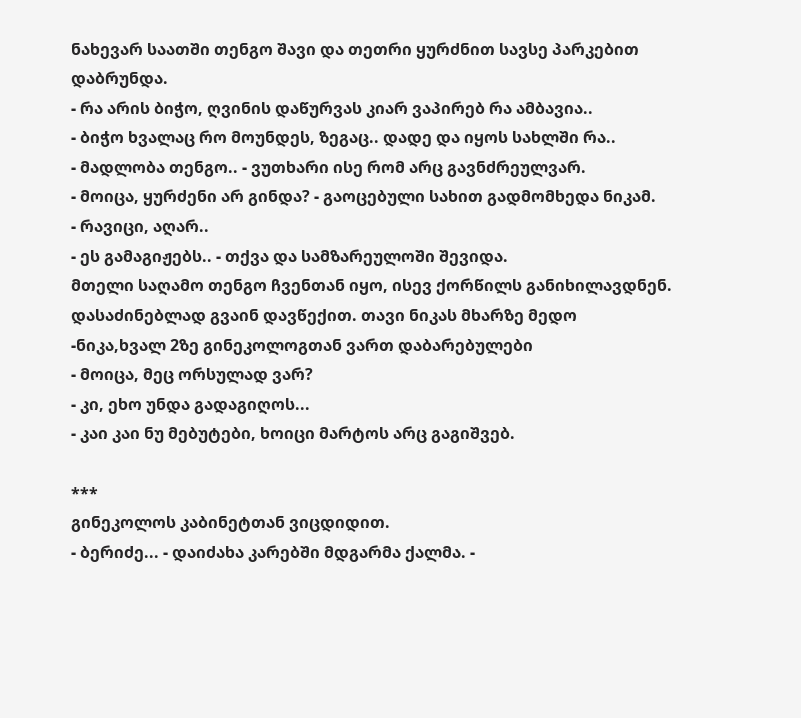ნახევარ საათში თენგო შავი და თეთრი ყურძნით სავსე პარკებით დაბრუნდა.
- რა არის ბიჭო, ღვინის დაწურვას კიარ ვაპირებ რა ამბავია..
- ბიჭო ხვალაც რო მოუნდეს, ზეგაც.. დადე და იყოს სახლში რა..
- მადლობა თენგო.. - ვუთხარი ისე რომ არც გავნძრეულვარ.
- მოიცა, ყურძენი არ გინდა? - გაოცებული სახით გადმომხედა ნიკამ.
- რავიცი, აღარ..
- ეს გამაგიჟებს.. - თქვა და სამზარეულოში შევიდა.
მთელი საღამო თენგო ჩვენთან იყო, ისევ ქორწილს განიხილავდნენ. დასაძინებლად გვაინ დავწექით. თავი ნიკას მხარზე მედო
-ნიკა,ხვალ 2ზე გინეკოლოგთან ვართ დაბარებულები
- მოიცა, მეც ორსულად ვარ?
- კი, ეხო უნდა გადაგიღოს...
- კაი კაი ნუ მებუტები, ხოიცი მარტოს არც გაგიშვებ.

***
გინეკოლოს კაბინეტთან ვიცდიდით.
- ბერიძე... - დაიძახა კარებში მდგარმა ქალმა. -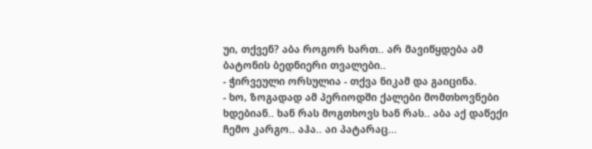უი, თქვენ? აბა როგორ ხართ.. არ მავიწყდება ამ ბატონის ბედნიერი თვალები..
- ჭირვეული ორსულია - თქვა ნიკამ და გაიცინა.
- ხო, ზოგადად ამ პერიოდში ქალები მომთხოვნები ხდებიან.. ხან რას მოგთხოვს ხან რას.. აბა აქ დაწექი ჩემო კარგო.. აჰა.. აი პატარაც...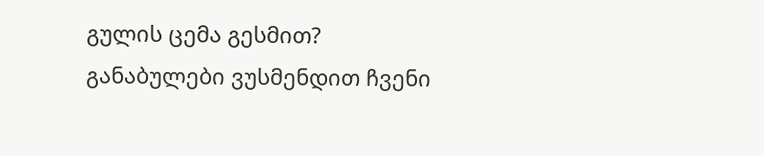გულის ცემა გესმით?
განაბულები ვუსმენდით ჩვენი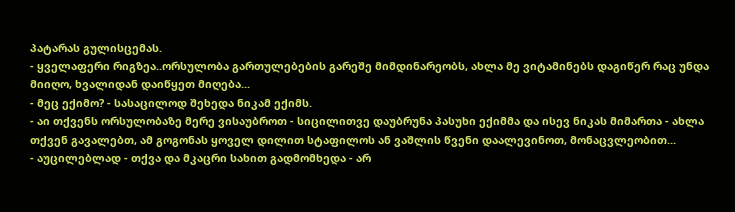პატარას გულისცემას.
- ყველაფერი რიგზეა..ორსულობა გართულებების გარეშე მიმდინარეობს, ახლა მე ვიტამინებს დაგიწერ რაც უნდა მიიღო, ხვალიდან დაიწყეთ მიღება...
- მეც ექიმო? - სასაცილოდ შეხედა ნიკამ ექიმს.
- აი თქვენს ორსულობაზე მერე ვისაუბროთ - სიცილითვე დაუბრუნა პასუხი ექიმმა და ისევ ნიკას მიმართა - ახლა თქვენ გავალებთ, ამ გოგონას ყოველ დილით სტაფილოს ან ვაშლის წვენი დაალევინოთ, მონაცვლეობით...
- აუცილებლად - თქვა და მკაცრი სახით გადმომხედა - არ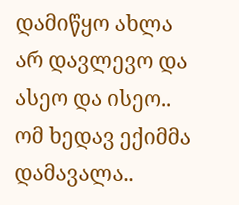დამიწყო ახლა არ დავლევო და ასეო და ისეო.. ომ ხედავ ექიმმა დამავალა..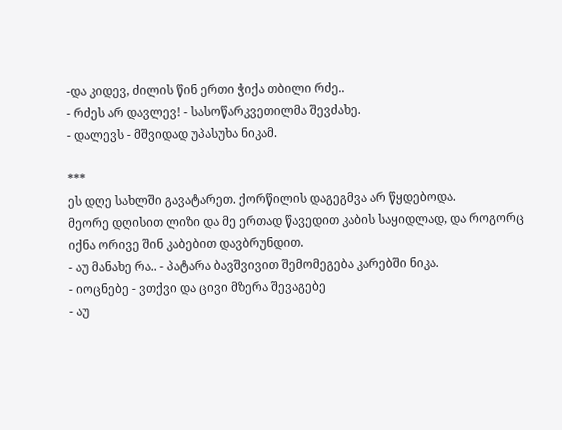-და კიდევ, ძილის წინ ერთი ჭიქა თბილი რძე..
- რძეს არ დავლევ! - სასოწარკვეთილმა შევძახე.
- დალევს - მშვიდად უპასუხა ნიკამ.

***
ეს დღე სახლში გავატარეთ. ქორწილის დაგეგმვა არ წყდებოდა.
მეორე დღისით ლიზი და მე ერთად წავედით კაბის საყიდლად, და როგორც იქნა ორივე შინ კაბებით დავბრუნდით.
- აუ მანახე რა.. - პატარა ბავშვივით შემომეგება კარებში ნიკა.
- იოცნებე - ვთქვი და ცივი მზერა შევაგებე
- აუ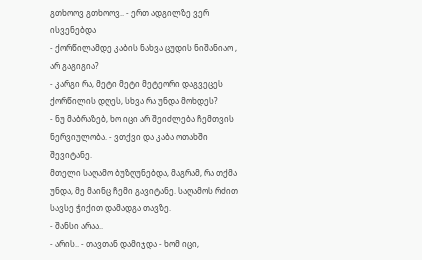გთხოოვ გთხოოვ.. - ერთ ადგილზე ვერ ისვენებდა
- ქორწილამდე კაბის ნახვა ცუდის ნიშანიაო , არ გაგიგია?
- კარგი რა, მეტი მეტი მეტეორი დაგვეცეს ქორწილის დღეს, სხვა რა უნდა მოხდეს?
- ნუ მაბრაზებ, ხო იცი არ შეიძლება ჩემთვის ნერვიულობა. - ვთქვი და კაბა ოთახში შევიტანე.
მთელი საღამო ბუზღუნებდა, მაგრამ, რა თქმა უნდა, მე მაინც ჩემი გავიტანე. საღამოს რძით სავსე ჭიქით დამადგა თავზე.
- შანსი არაა..
- არის.. - თავთან დამიჯდა - ხომ იცი,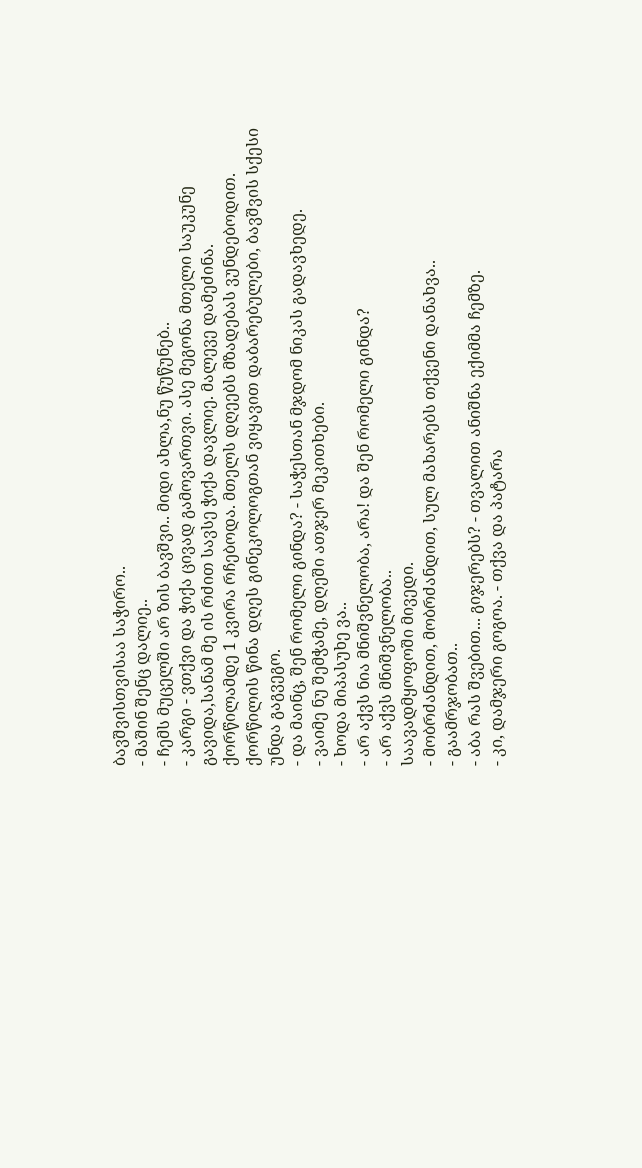ბავშვისთვისაა საჭირო..
- მაშინ შენც დალიე..
- ჩემს მუცელში არ ზის ბავშვი.. მიდი ახლა,ნუ წუწუნებ..
- კარგი - ვთქვი და ჭიქა ცივად გამოვართვი. ასე მეგონა მთელი საუკუნე გავიდა,სანამ მე ის რძით სავსე ჭიქა დავლიე. მალევე დამეძინა.
ქორწილამდე 1 კვირა რჩებოდა. მთელს დღეებს მზადებას ვუნდებოდით. ქორწილის წინა დღეს გინეკოლოგთან ვიყავით დაბარებულები, ბავშვის სქესი უნდა გაგვეგო.
- და მაინც, შენ რომელი გინდა? - საჭესთან მჯდომ ნიკას გადავხედე.
- ვაიმე ნუ შემჭამე, დღეში ათჯერ მეკითხები.
- ხოდა მიპასუხე ვა..
- არ აქვს ნია მნიშვნელობა, არა! და შენ რომელი გინდა?
- არ აქვს მნიშვნელობა..
საავადმყოფოში მივედი.
- მობრძანდით, მობრძანდით, სულ მახარებს თქვენი დანახვა..
- გაამრჯობათ..
- აბა რას შვებით... გიჯერებს? - თვალით ანიშნა ექიმმა ჩემზე.
- კი, დამჯერი გოგოა. - თქვა და პატარა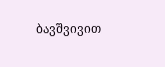ბავშვივით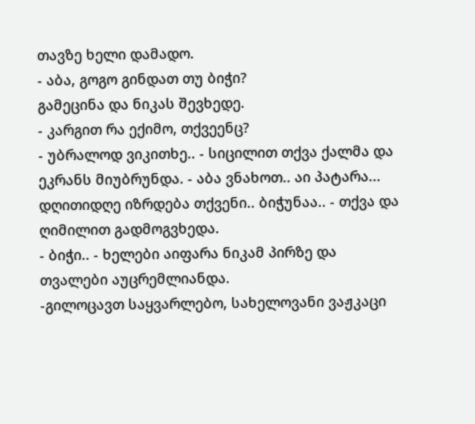თავზე ხელი დამადო.
- აბა, გოგო გინდათ თუ ბიჭი?
გამეცინა და ნიკას შევხედე.
- კარგით რა ექიმო, თქვეენც?
- უბრალოდ ვიკითხე.. - სიცილით თქვა ქალმა და ეკრანს მიუბრუნდა. - აბა ვნახოთ.. აი პატარა... დღითიდღე იზრდება თქვენი.. ბიჭუნაა.. - თქვა და ღიმილით გადმოგვხედა.
- ბიჭი.. - ხელები აიფარა ნიკამ პირზე და თვალები აუცრემლიანდა.
-გილოცავთ საყვარლებო, სახელოვანი ვაჟკაცი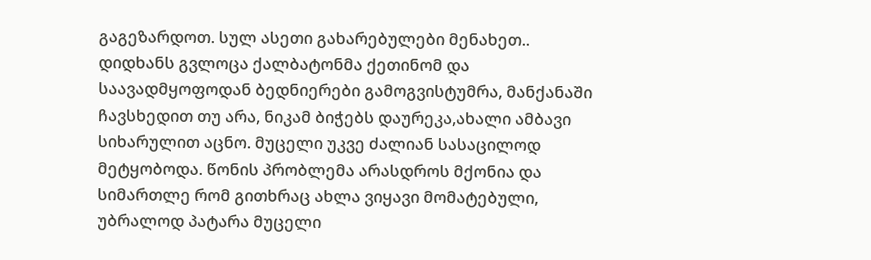გაგეზარდოთ. სულ ასეთი გახარებულები მენახეთ..
დიდხანს გვლოცა ქალბატონმა ქეთინომ და საავადმყოფოდან ბედნიერები გამოგვისტუმრა, მანქანაში ჩავსხედით თუ არა, ნიკამ ბიჭებს დაურეკა,ახალი ამბავი სიხარულით აცნო. მუცელი უკვე ძალიან სასაცილოდ მეტყობოდა. წონის პრობლემა არასდროს მქონია და სიმართლე რომ გითხრაც ახლა ვიყავი მომატებული, უბრალოდ პატარა მუცელი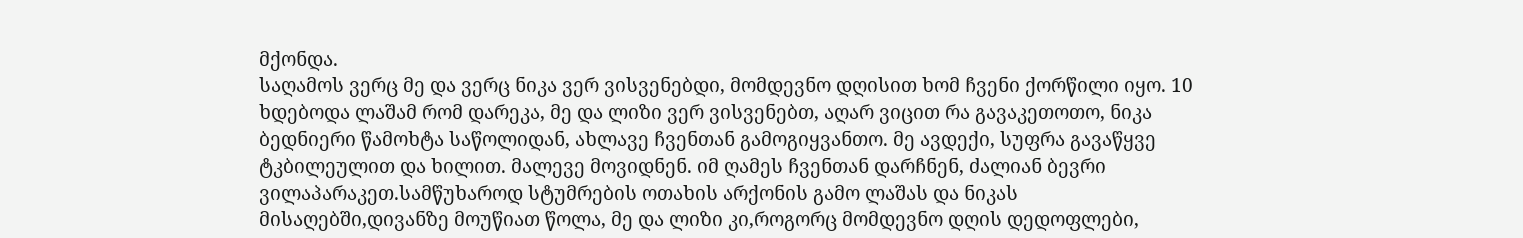მქონდა.
საღამოს ვერც მე და ვერც ნიკა ვერ ვისვენებდი, მომდევნო დღისით ხომ ჩვენი ქორწილი იყო. 10 ხდებოდა ლაშამ რომ დარეკა, მე და ლიზი ვერ ვისვენებთ, აღარ ვიცით რა გავაკეთოთო, ნიკა ბედნიერი წამოხტა საწოლიდან, ახლავე ჩვენთან გამოგიყვანთო. მე ავდექი, სუფრა გავაწყვე ტკბილეულით და ხილით. მალევე მოვიდნენ. იმ ღამეს ჩვენთან დარჩნენ, ძალიან ბევრი ვილაპარაკეთ.სამწუხაროდ სტუმრების ოთახის არქონის გამო ლაშას და ნიკას მისაღებში,დივანზე მოუწიათ წოლა, მე და ლიზი კი,როგორც მომდევნო დღის დედოფლები,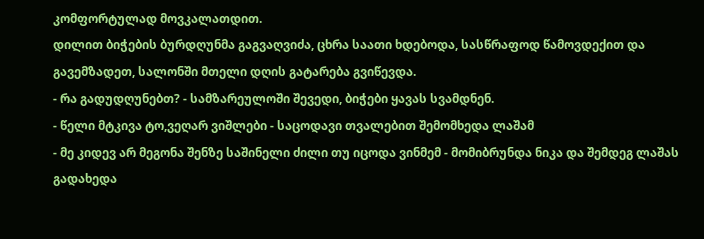კომფორტულად მოვკალათდით.
დილით ბიჭების ბურდღუნმა გაგვაღვიძა, ცხრა საათი ხდებოდა, სასწრაფოდ წამოვდექით და გავემზადეთ, სალონში მთელი დღის გატარება გვიწევდა.
- რა გადუდღუნებთ? - სამზარეულოში შევედი, ბიჭები ყავას სვამდნენ.
- წელი მტკივა ტო,ვეღარ ვიშლები - საცოდავი თვალებით შემომხედა ლაშამ
- მე კიდევ არ მეგონა შენზე საშინელი ძილი თუ იცოდა ვინმემ - მომიბრუნდა ნიკა და შემდეგ ლაშას გადახედა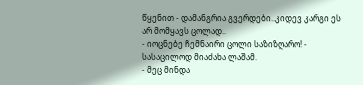წყენით - დამანგრია გვერდები..კიდევ კარგი ეს არ მომყავს ცოლად..
- იოცნებე ჩემნაირი ცოლი საზიზღარო! - სასაცილოდ მიაძახა ლაშამ.
- მეც მინდა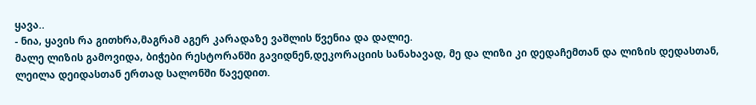ყავა..
- ნია, ყავის რა გითხრა,მაგრამ აგერ კარადაზე ვაშლის წვენია და დალიე.
მალე ლიზის გამოვიდა, ბიჭები რესტორანში გავიდნენ,დეკორაციის სანახავად, მე და ლიზი კი დედაჩემთან და ლიზის დედასთან, ლეილა დეიდასთან ერთად სალონში წავედით.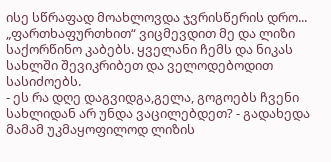ისე სწრაფად მოახლოვდა ჯვრისწერის დრო... „ფართხაფურთხით“ ვიცმევდით მე და ლიზი საქორწინო კაბებს. ყველანი ჩემს და ნიკას სახლში შევიკრიბეთ და ველოდებოდით სასიძოებს.
- ეს რა დღე დაგვიდგა,გელა, გოგოებს ჩვენი სახლიდან არ უნდა ვაცილებდეთ? - გადახედა მამამ უკმაყოფილოდ ლიზის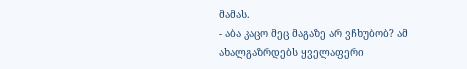მამას.
- აბა კაცო მეც მაგაზე არ ვჩხუბობ? ამ ახალგაზრდებს ყველაფერი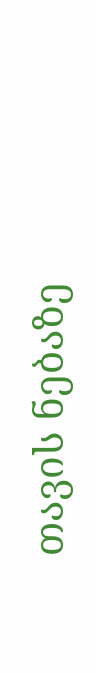თავის ნებაზე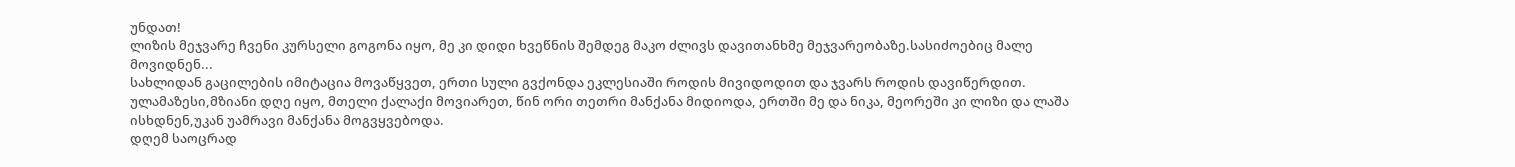უნდათ!
ლიზის მეჯვარე ჩვენი კურსელი გოგონა იყო, მე კი დიდი ხვეწნის შემდეგ მაკო ძლივს დავითანხმე მეჯვარეობაზე.სასიძოებიც მალე მოვიდნენ...
სახლიდან გაცილების იმიტაცია მოვაწყვეთ, ერთი სული გვქონდა ეკლესიაში როდის მივიდოდით და ჯვარს როდის დავიწერდით. ულამაზესი,მზიანი დღე იყო, მთელი ქალაქი მოვიარეთ, წინ ორი თეთრი მანქანა მიდიოდა, ერთში მე და ნიკა, მეორეში კი ლიზი და ლაშა ისხდნენ,უკან უამრავი მანქანა მოგვყვებოდა.
დღემ საოცრად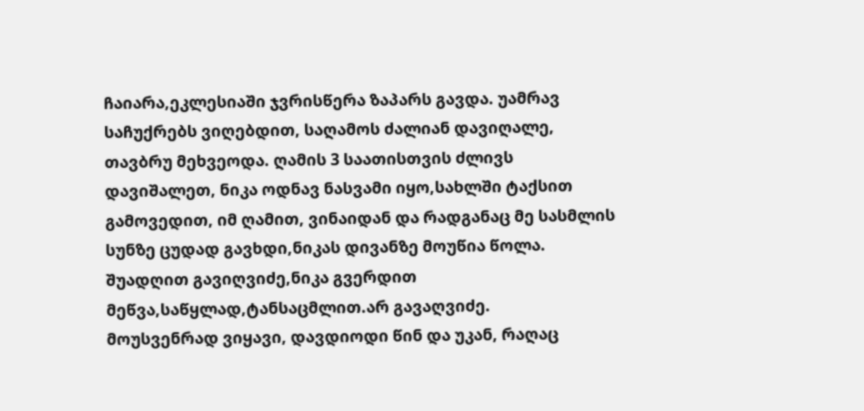ჩაიარა,ეკლესიაში ჯვრისწერა ზაპარს გავდა. უამრავ საჩუქრებს ვიღებდით, საღამოს ძალიან დავიღალე, თავბრუ მეხვეოდა. ღამის 3 საათისთვის ძლივს დავიშალეთ, ნიკა ოდნავ ნასვამი იყო,სახლში ტაქსით გამოვედით, იმ ღამით, ვინაიდან და რადგანაც მე სასმლის სუნზე ცუდად გავხდი,ნიკას დივანზე მოუწია წოლა.
შუადღით გავიღვიძე,ნიკა გვერდით მეწვა,საწყლად,ტანსაცმლით.არ გავაღვიძე.
მოუსვენრად ვიყავი, დავდიოდი წინ და უკან, რაღაც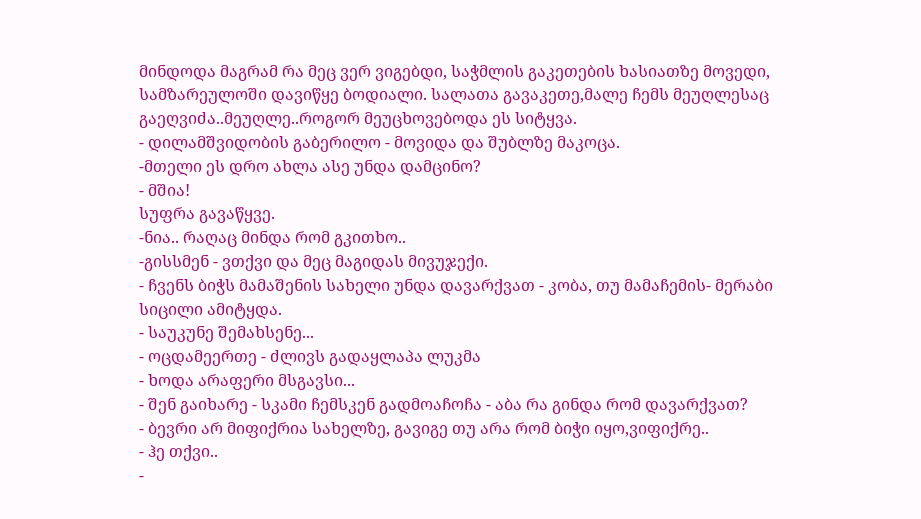მინდოდა მაგრამ რა მეც ვერ ვიგებდი, საჭმლის გაკეთების ხასიათზე მოვედი, სამზარეულოში დავიწყე ბოდიალი. სალათა გავაკეთე,მალე ჩემს მეუღლესაც გაეღვიძა..მეუღლე..როგორ მეუცხოვებოდა ეს სიტყვა.
- დილამშვიდობის გაბერილო - მოვიდა და შუბლზე მაკოცა.
-მთელი ეს დრო ახლა ასე უნდა დამცინო?
- მშია!
სუფრა გავაწყვე.
-ნია.. რაღაც მინდა რომ გკითხო..
-გისსმენ - ვთქვი და მეც მაგიდას მივუჯექი.
- ჩვენს ბიჭს მამაშენის სახელი უნდა დავარქვათ - კობა, თუ მამაჩემის- მერაბი
სიცილი ამიტყდა.
- საუკუნე შემახსენე...
- ოცდამეერთე - ძლივს გადაყლაპა ლუკმა
- ხოდა არაფერი მსგავსი...
- შენ გაიხარე - სკამი ჩემსკენ გადმოაჩოჩა - აბა რა გინდა რომ დავარქვათ?
- ბევრი არ მიფიქრია სახელზე, გავიგე თუ არა რომ ბიჭი იყო,ვიფიქრე..
- ჰე თქვი..
-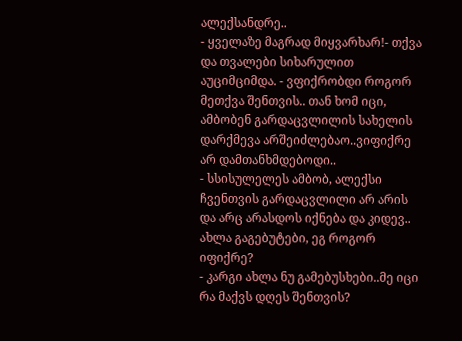ალექსანდრე..
- ყველაზე მაგრად მიყვარხარ!- თქვა და თვალები სიხარულით აუციმციმდა. - ვფიქრობდი როგორ მეთქვა შენთვის.. თან ხომ იცი, ამბობენ გარდაცვლილის სახელის დარქმევა არშეიძლებაო..ვიფიქრე არ დამთანხმდებოდი..
- სსისულელეს ამბობ, ალექსი ჩვენთვის გარდაცვლილი არ არის და არც არასდოს იქნება და კიდევ.. ახლა გაგებუტები, ეგ როგორ იფიქრე?
- კარგი ახლა ნუ გამებუსხები..მე იცი რა მაქვს დღეს შენთვის?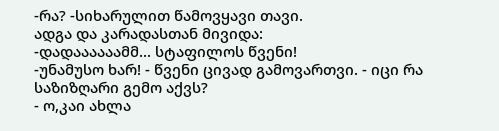-რა? -სიხარულით წამოვყავი თავი.
ადგა და კარადასთან მივიდა:
-დადაააააამმ... სტაფილოს წვენი!
-უნამუსო ხარ! - წვენი ცივად გამოვართვი. - იცი რა საზიზღარი გემო აქვს?
- ო,კაი ახლა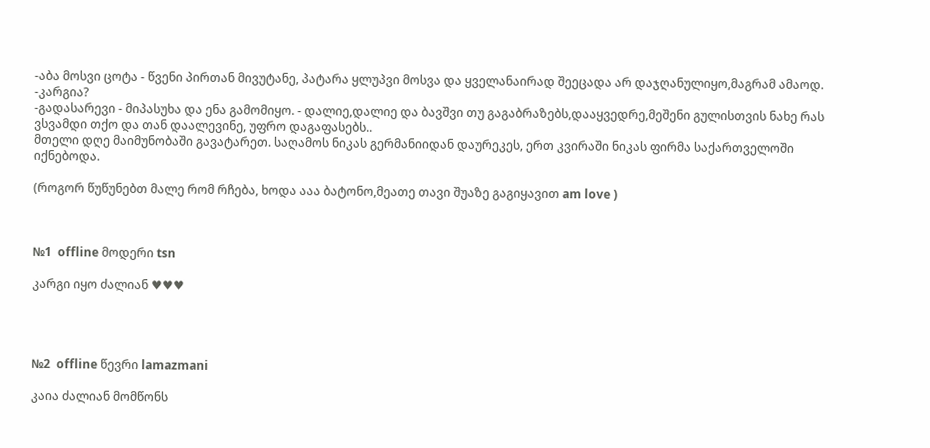-აბა მოსვი ცოტა - წვენი პირთან მივუტანე, პატარა ყლუპვი მოსვა და ყველანაირად შეეცადა არ დაჯღანულიყო,მაგრამ ამაოდ.
-კარგია?
-გადასარევი - მიპასუხა და ენა გამომიყო. - დალიე,დალიე და ბავშვი თუ გაგაბრაზებს,დააყვედრე,მეშენი გულისთვის ნახე რას ვსვამდი თქო და თან დაალევინე, უფრო დაგაფასებს..
მთელი დღე მაიმუნობაში გავატარეთ. საღამოს ნიკას გერმანიიდან დაურეკეს, ერთ კვირაში ნიკას ფირმა საქართველოში იქნებოდა.

(როგორ წუწუნებთ მალე რომ რჩება, ხოდა ააა ბატონო,მეათე თავი შუაზე გაგიყავით am love )



№1  offline მოდერი tsn

კარგი იყო ძალიან ♥♥♥




№2  offline წევრი lamazmani

კაია ძალიან მომწონს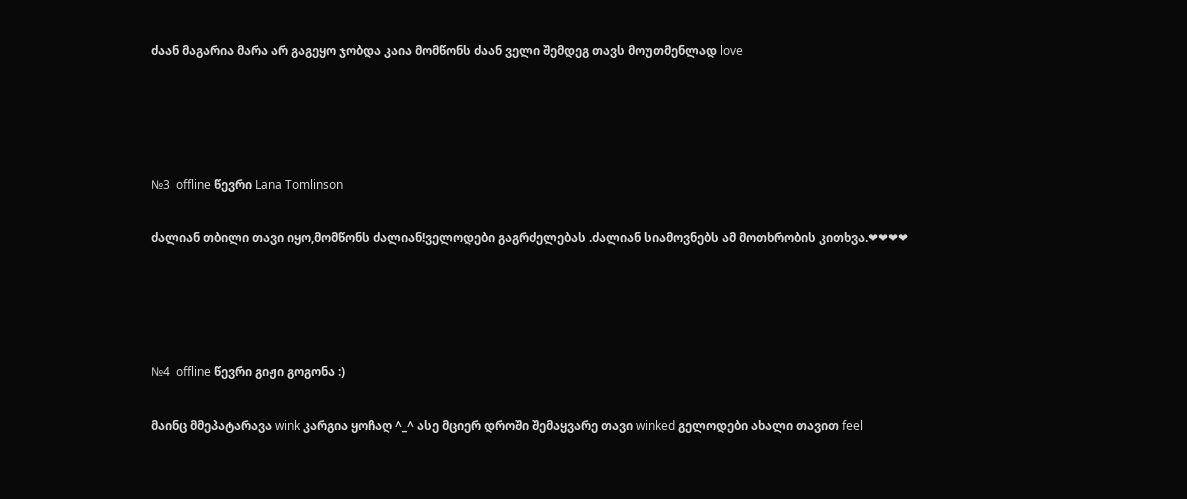ძაან მაგარია მარა არ გაგეყო ჯობდა კაია მომწონს ძაან ველი შემდეგ თავს მოუთმენლად love




№3  offline წევრი Lana Tomlinson

ძალიან თბილი თავი იყო,მომწონს ძალიან!ველოდები გაგრძელებას .ძალიან სიამოვნებს ამ მოთხრობის კითხვა.❤❤❤❤




№4  offline წევრი გიჟი გოგონა :)

მაინც მმეპატარავა wink კარგია ყოჩაღ ^_^ ასე მციერ დროში შემაყვარე თავი winked გელოდები ახალი თავით feel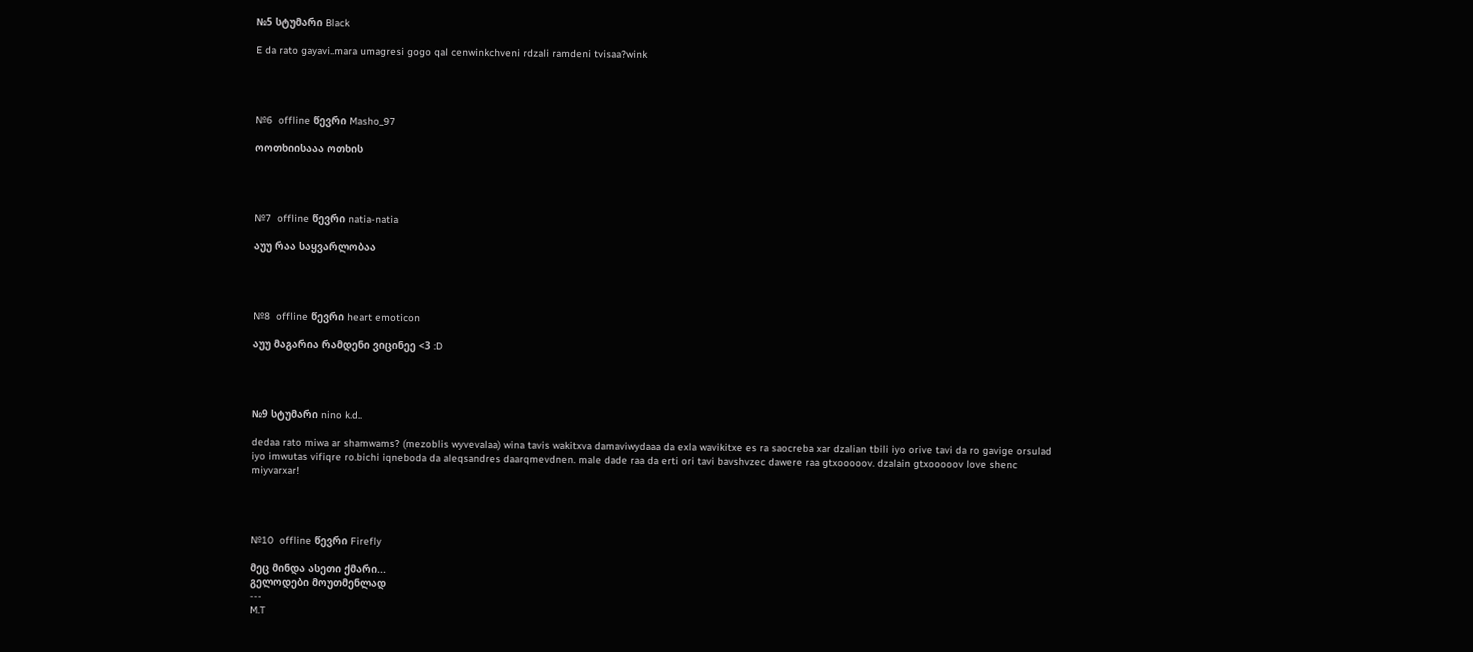№5 სტუმარი Black

E da rato gayavi..mara umagresi gogo qal cenwinkchveni rdzali ramdeni tvisaa?wink




№6  offline წევრი Masho_97

ოოთხიისააა ოთხის




№7  offline წევრი natia-natia

აუუ რაა საყვარლობაა




№8  offline წევრი heart emoticon

აუუ მაგარია რამდენი ვიცინეე <3 :D




№9 სტუმარი nino k.d..

dedaa rato miwa ar shamwams? (mezoblis wyvevalaa) wina tavis wakitxva damaviwydaaa da exla wavikitxe es ra saocreba xar dzalian tbili iyo orive tavi da ro gavige orsulad iyo imwutas vifiqre ro.bichi iqneboda da aleqsandres daarqmevdnen. male dade raa da erti ori tavi bavshvzec dawere raa gtxooooov. dzalain gtxooooov love shenc miyvarxar!




№10  offline წევრი Firefly

მეც მინდა ასეთი ქმარი...
გელოდები მოუთმენლად
---
M.T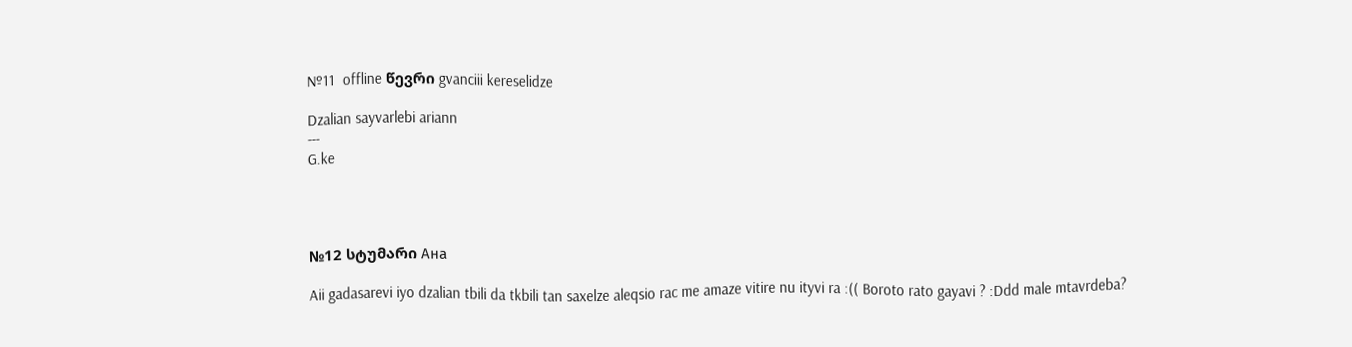№11  offline წევრი gvanciii kereselidze

Dzalian sayvarlebi ariann
---
G.ke




№12 სტუმარი Ана

Aii gadasarevi iyo dzalian tbili da tkbili tan saxelze aleqsio rac me amaze vitire nu ityvi ra :(( Boroto rato gayavi ? :Ddd male mtavrdeba?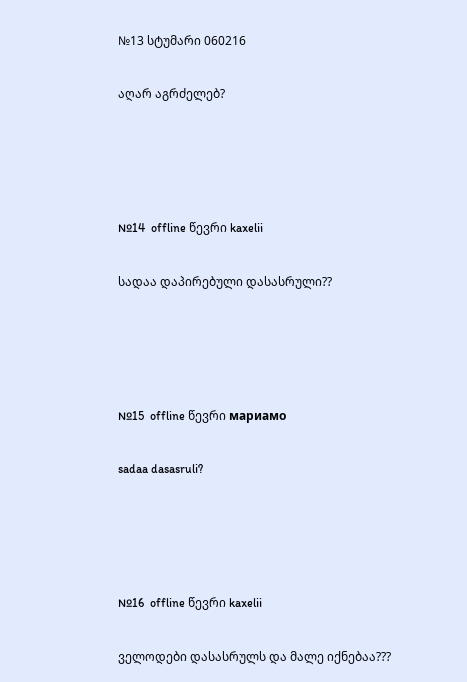№13 სტუმარი 060216

აღარ აგრძელებ?




№14  offline წევრი kaxelii

სადაა დაპირებული დასასრული??




№15  offline წევრი мариамо

sadaa dasasruli?




№16  offline წევრი kaxelii

ველოდები დასასრულს და მალე იქნებაა???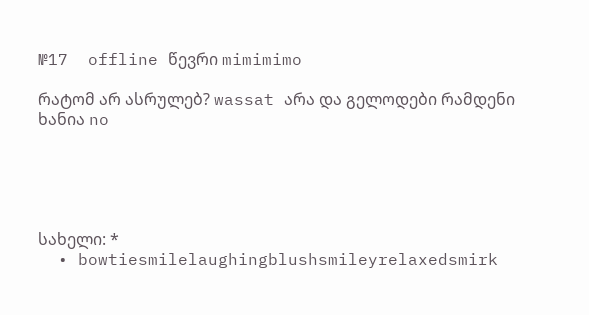№17  offline წევრი mimimimo

რატომ არ ასრულებ? wassat არა და გელოდები რამდენი ხანია no





სახელი: *
  • bowtiesmilelaughingblushsmileyrelaxedsmirk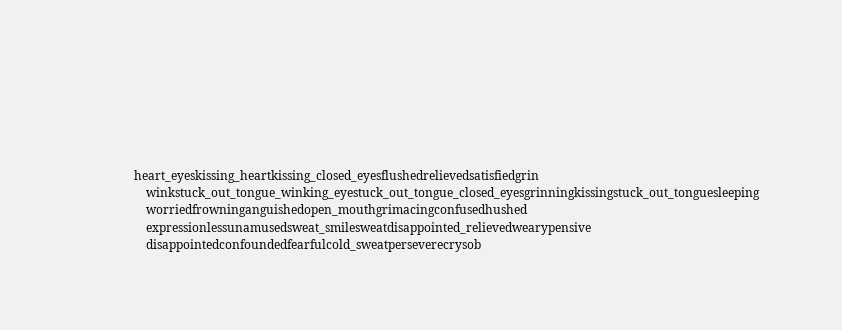heart_eyeskissing_heartkissing_closed_eyesflushedrelievedsatisfiedgrin
    winkstuck_out_tongue_winking_eyestuck_out_tongue_closed_eyesgrinningkissingstuck_out_tonguesleeping
    worriedfrowninganguishedopen_mouthgrimacingconfusedhushed
    expressionlessunamusedsweat_smilesweatdisappointed_relievedwearypensive
    disappointedconfoundedfearfulcold_sweatperseverecrysob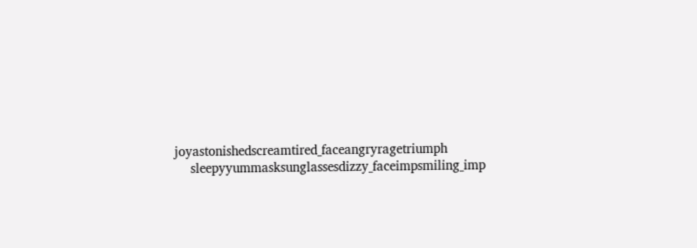joyastonishedscreamtired_faceangryragetriumph
    sleepyyummasksunglassesdizzy_faceimpsmiling_imp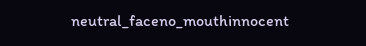neutral_faceno_mouthinnocent